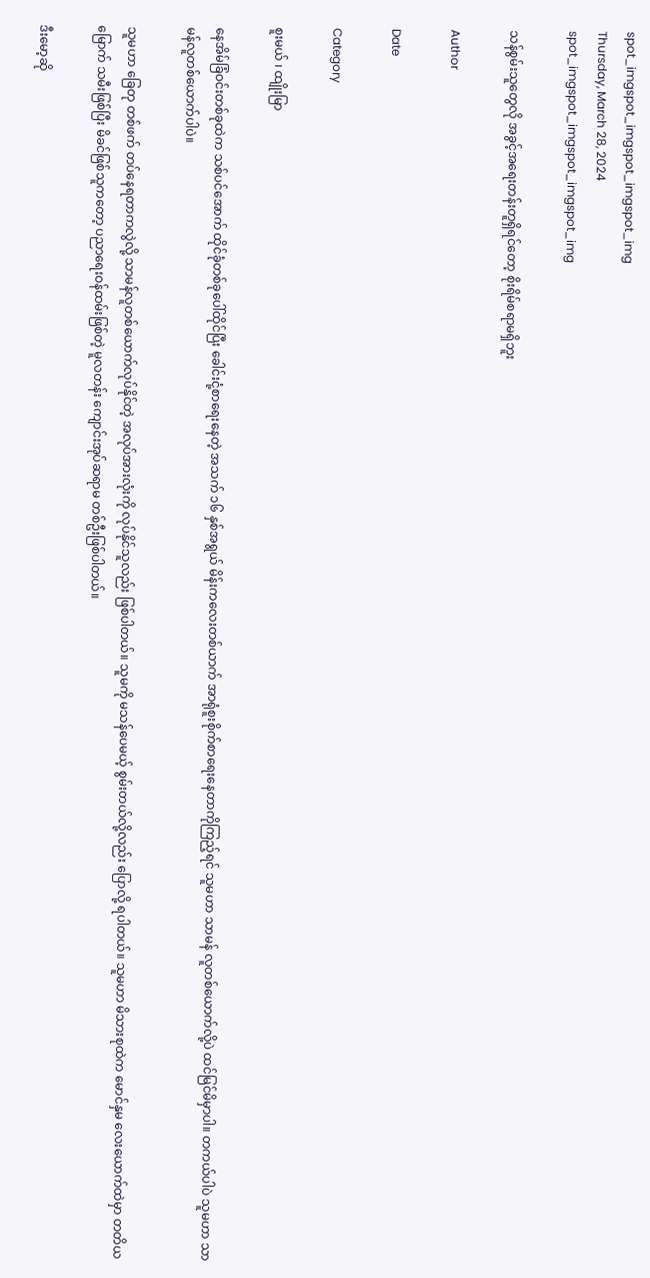spot_imgspot_imgspot_imgspot_img
Thursday, March 28, 2024
spot_imgspot_imgspot_imgspot_img

သန်စွမ်းသူတွေလို အခွင့်အရေးတန်းတူရှိရင်တော့ စိုးရိမ်စရာမရှိဘူး

Author

Date

Category

စူးမယ် ၊ ထျိုးမြာ

နေအိမ်ခြံဝင်းတစ်ခုထဲက သစ်ပင်အောက် ထိုင်ခုံတစ်ခုပေါ်ထိုင်ပြီး ခေါင်းငုံ့စာရေးနေတဲ့ အသက် ၁၆ နှစ်အရွယ် မိန်းကလေးတစ်ယာက် အာရုံစူးစိုက်စာရေးနေတာကိုကြည့်ရင် သူမဟာ သာမန် လူတစ်ယောက်လို့ပဲ ထင်မြင်မိမှာပါ။ တကယ်ပါပဲ သူမဟာ သာမန်လူတစ်ယောက်ပါပဲ။

သူမဟာ ခြေတု တစ်ဖက် တပ်နေရတာကလွဲလို့ သာမန်လူတစ်ယောက်လုပ်နိုင်တဲ့ အလုပ်အားလုံးကို လုပ်နိုင်သူလည်း ဖြစ်ပါတယ်။ သူမကို မသန်ပေမယ့် စွမ်းတယ်လို့လည်း ပြောလို့ ရပါတယ်။ သူမဟာ မိသားစုထဲက မောင်နှမ လေးယောက်ထဲမှာ တတိယမြောက် သမီးဖြစ်ပြီး မိခင်ဖြစ်သူကတော့ ပညာရေးဝန်ထမ်းဖြစ်တဲ့ မူလတန်း ကျောင်းအုပ်ဆရာမ တစ်ဦးဖြစ်ပါတယ်။

ဒီးမော့ဆို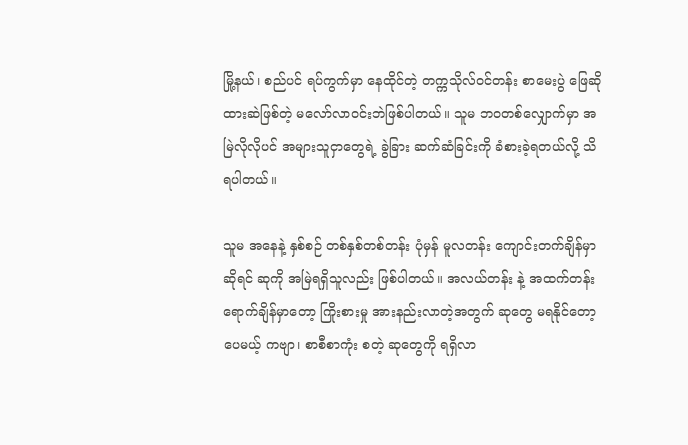မြို့နယ်၊ စည်ပင် ရပ်ကွက်မှာ နေထိုင်တဲ့ တက္ကသိုလ်ဝင်တန်း စာမေးပွဲ ဖြေဆိုထားဆဲဖြစ်တဲ့ မလော်လာဝင်းဘဲဖြစ်ပါတယ်။ သူမ ဘဝတစ်လျှောက်မှာ အမြဲလိုလိုပင် အများသူငှာတွေရဲ့ ခွဲခြား ဆက်ဆံခြင်းကို ခံစားခဲ့ရတယ်လို့ သိရပါတယ်။

သူမ အနေနဲ့ နှစ်စဉ် တစ်နှစ်တစ်တန်း ပုံမှန် မူလတန်း ကျောင်းတက်ချိန်မှာဆိုရင် ဆုကို အမြဲရရှိသူလည်း ဖြစ်ပါတယ်။ အလယ်တန်း နဲ့ အထက်တန်းရောက်ချိန်မှာတော့ ကြိုးစားမှု အားနည်းလာတဲ့အတွက် ဆုတွေ မရနိုင်တော့ပေမယ့် ကဗျာ၊ စာစီစာကုံး စတဲ့ ဆုတွေကို ရရှိလာ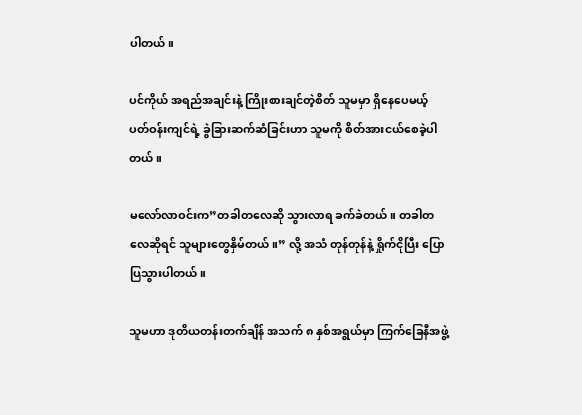ပါတယ်။

ပင်ကိုယ် အရည်အချင်းနဲ့ ကြိုးစားချင်တဲ့စိတ် သူမမှာ ရှိနေပေမယ့် ပတ်ဝန်းကျင်ရဲ့ ခွဲခြားဆက်ဆံခြင်းဟာ သူမကို စိတ်အားငယ်စေခဲ့ပါတယ်။

မလော်လာဝင်းက”တခါတလေဆို သွားလာရ ခက်ခဲတယ်။ တခါတလေဆိုရင် သူများတွေနှိမ်တယ်။” လို့ အသံ တုန်တုန်နဲ့ ရှိုက်ငိုပြီး ပြောပြသွားပါတယ်။

သူမဟာ ဒုတိယတန်းတက်ချိန် အသက် ၈ နှစ်အရွယ်မှာ ကြက်ခြေနီအဖွဲ့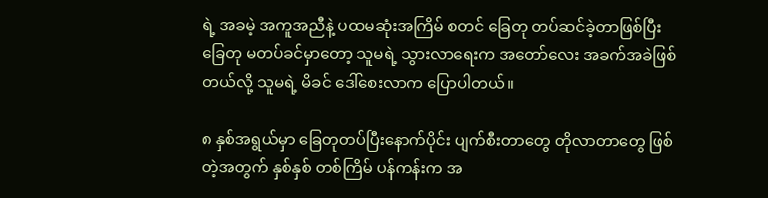ရဲ့ အခမဲ့ အကူအညီနဲ့ ပထမဆုံးအကြိမ် စတင် ခြေတု တပ်ဆင်ခဲ့တာဖြစ်ပြီး ခြေတု မတပ်ခင်မှာတော့ သူမရဲ့ သွားလာရေးက အတော်လေး အခက်အခဲဖြစ်တယ်လို့ သူမရဲ့ မိခင် ဒေါ်စေးလာက ပြောပါတယ်။

၈ နှစ်အရွယ်မှာ ခြေတုတပ်ပြီးနောက်ပိုင်း ပျက်စီးတာတွေ တိုလာတာတွေ ဖြစ်တဲ့အတွက် နှစ်နှစ် တစ်ကြိမ် ပန်ကန်းက အ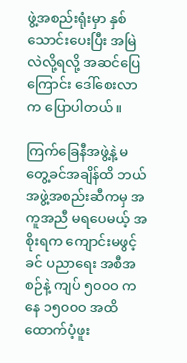ဖွဲ့အစည်းရုံးမှာ နှစ်သောင်းပေးပြီး အမြဲလဲလို့ရလို့ အဆင်ပြေကြောင်း ဒေါ်စေးလာက ပြောပါတယ်။

ကြက်ခြေနီအဖွဲ့နဲ့ မတွေ့ခင်အချိန်ထိ ဘယ်အဖွဲ့အစည်းဆီကမှ အကူအညီ မရပေမယ့် အစိုးရက ကျောင်းမဖွင့်ခင် ပညာရေး အစီအစဉ်နဲ့ ကျပ် ၅၀၀ဝ ကနေ ၁၅၀၀ဝ အထိ ထောက်ပံ့ဖူး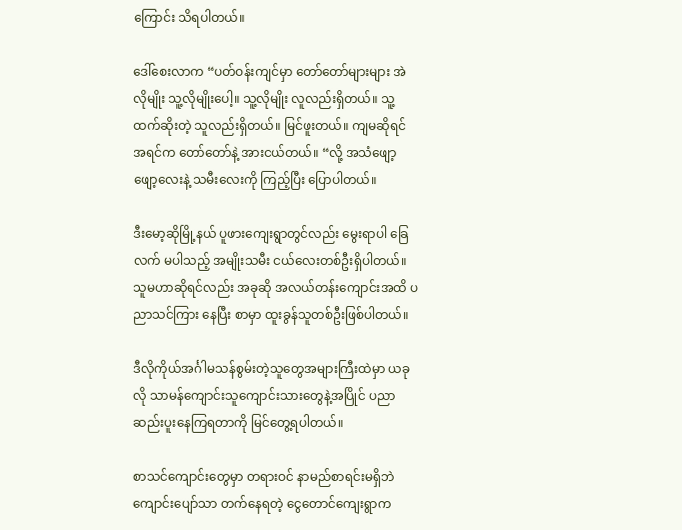ကြောင်း သိရပါတယ်။

ဒေါ်စေးလာက “ပတ်ဝန်းကျင်မှာ တော်တော်များများ အဲလိုမျိုး သူ့လိုမျိုးပေါ့။ သူ့လိုမျိုး လူလည်းရှိတယ်။ သူ့ထက်ဆိုးတဲ့ သူလည်းရှိတယ်။ မြင်ဖူးတယ်။ ကျမဆိုရင် အရင်က တော်တော်နဲ့ အားငယ်တယ်။ “လို့ အသံဖျော့ဖျော့လေးနဲ့ သမီးလေးကို ကြည့်ပြီး ပြောပါတယ်။

ဒီးမော့ဆိုမြို့နယ် ပူဖားကျေးရွာတွင်လည်း မွေးရာပါ ခြေလက် မပါသည့် အမျိုးသမီး ငယ်လေးတစ်ဦးရှိပါတယ်။ သူမဟာဆိုရင်လည်း အခုဆို အလယ်တန်းကျောင်းအထိ ပညာသင်ကြား နေပြီး စာမှာ ထူးခွန်သူတစ်ဦးဖြစ်ပါတယ်။

ဒီလိုကိုယ်အင်္ဂါမသန်စွမ်းတဲ့သူတွေအများကြီးထဲမှာ ယခုလို သာမန်ကျောင်းသူကျောင်းသားတွေနဲ့အပြိုင် ပညာဆည်းပူးနေကြရတာကို မြင်တွေ့ရပါတယ်။

စာသင်ကျောင်းတွေမှာ တရားဝင် နာမည်စာရင်းမရှိဘဲ ကျောင်းပျော်သာ တက်နေရတဲ့ ငွေတောင်ကျေးရွာက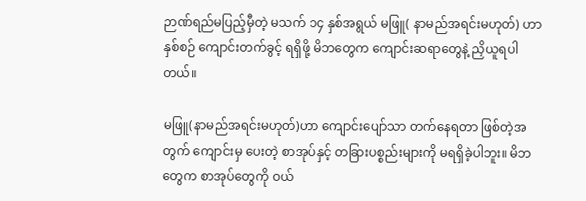ဉာဏ်ရည်မပြည့်မှီတဲ့ မသက် ၁၄ နှစ်အရွယ် မဖြူ( နာမည်အရင်းမဟုတ်) ဟာ နှစ်စဉ် ကျောင်းတက်ခွင့် ရရှိဖို့ မိဘတွေက ကျောင်းဆရာတွေနဲ့ ညှိယူရပါတယ်။

မဖြူ(နာမည်အရင်းမဟုတ်)ဟာ ကျောင်းပျော်သာ တက်နေရတာ ဖြစ်တဲ့အတွက် ကျောင်းမှ ပေးတဲ့ စာအုပ်နှင့် တခြားပစ္စည်းများကို မရရှိခဲ့ပါဘူး။ မိဘတွေက စာအုပ်တွေကို ဝယ်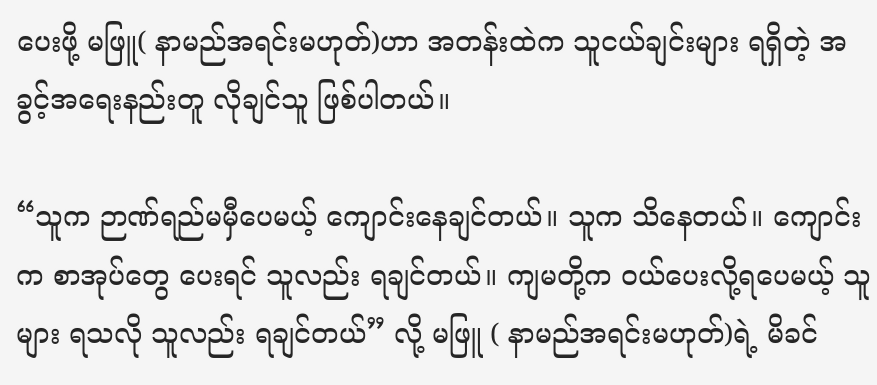ပေးဖို့ မဖြူ( နာမည်အရင်းမဟုတ်)ဟာ အတန်းထဲက သူငယ်ချင်းများ ရရှိတဲ့ အခွင့်အရေးနည်းတူ လိုချင်သူ ဖြစ်ပါတယ်။

“သူက ဉာဏ်ရည်မမှီပေမယ့် ကျောင်းနေချင်တယ်။ သူက သိနေတယ်။ ကျောင်းက စာအုပ်တွေ ပေးရင် သူလည်း ရချင်တယ်။ ကျမတို့က ဝယ်ပေးလို့ရပေမယ့် သူများ ရသလို သူလည်း ရချင်တယ်” လို့ မဖြူ ( နာမည်အရင်းမဟုတ်)ရဲ့ မိခင်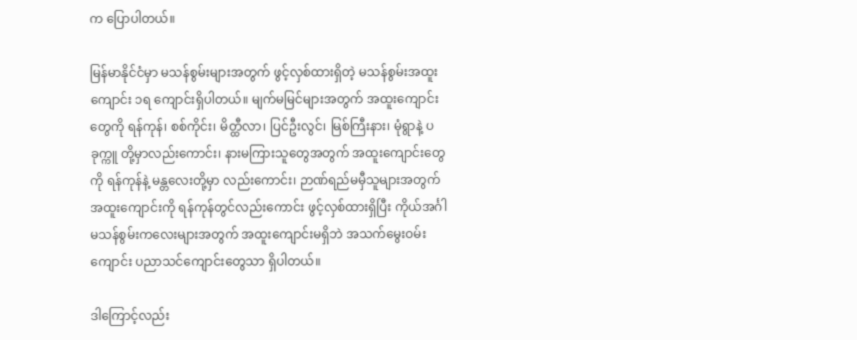က ပြောပါတယ်။

မြန်မာနိုင်ငံမှာ မသန်စွမ်းများအတွက် ဖွင့်လှစ်ထားရှိတဲ့ မသန်စွမ်းအထူးကျောင်း ၁ရ ကျောင်းရှိပါတယ်။ မျက်မမြင်များအတွက် အထူးကျောင်းတွေကို ရန်ကုန်၊ စစ်ကိုင်း၊ မိတ္ထီလာ၊ ပြင်ဦးလွင်၊ မြစ်ကြီးနား၊ မုံရွာနဲ့ ပခုက္ကူ တို့မှာလည်းကောင်း၊ နားမကြားသူတွေအတွက် အထူးကျောင်းတွေကို ရန်ကုန်နဲ့ မန္တလေးတို့မှာ လည်းကောင်း၊ ဉာဏ်ရည်မမှီသူများအတွက် အထူးကျောင်းကို ရန်ကုန်တွင်လည်းကောင်း ဖွင့်လှစ်ထားရှိပြီး ကိုယ်အင်္ဂါ မသန်စွမ်းကလေးများအတွက် အထူးကျောင်းမရှိဘဲ အသက်မွေးဝမ်းကျောင်း ပညာသင်ကျောင်းတွေသာ ရှိပါတယ်။

ဒါကြောင့်လည်း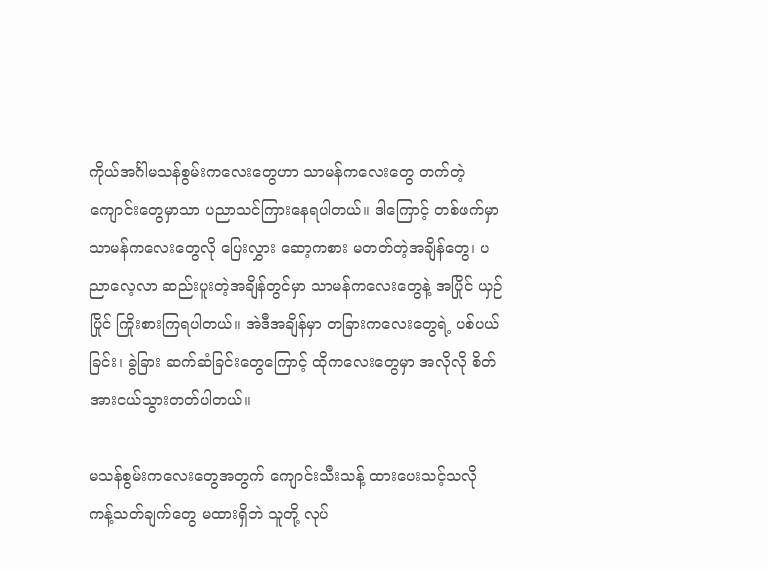ကိုယ်အင်္ဂါမသန်စွမ်းကလေးတွေဟာ သာမန်ကလေးတွေ တက်တဲ့ကျောင်းတွေမှာသာ ပညာသင်ကြားနေရပါတယ်။ ဒါကြောင့် တစ်ဖက်မှာ သာမန်ကလေးတွေလို ပြေးလွှား ဆော့ကစား မတတ်တဲ့အချိန်တွေ၊ ပညာလေ့လာ ဆည်းပူးတဲ့အချိန်တွင်မှာ သာမန်ကလေးတွေနဲ့ အပြိုင် ယှဉ်ပြိုင် ကြိုးစားကြရပါတယ်။ အဲဒီအချိန်မှာ တခြားကလေးတွေရဲ့ ပစ်ပယ်ခြင်း၊ ခွဲခြား ဆက်ဆံခြင်းတွေကြောင့် ထိုကလေးတွေမှာ အလိုလို စိတ်အားငယ်သွားတတ်ပါတယ်။

မသန်စွမ်းကလေးတွေအတွက် ကျောင်းသီးသန့် ထားပေးသင့်သလို ကန့်သတ်ချက်တွေ မထားရှိဘဲ သူတို့ လုပ်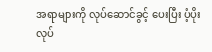အရာများကို လုပ်ဆောင်ခွင့် ပေးပြီး ပံ့ပိုး လုပ်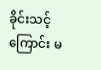ခိုင်းသင့်ကြောင်း မ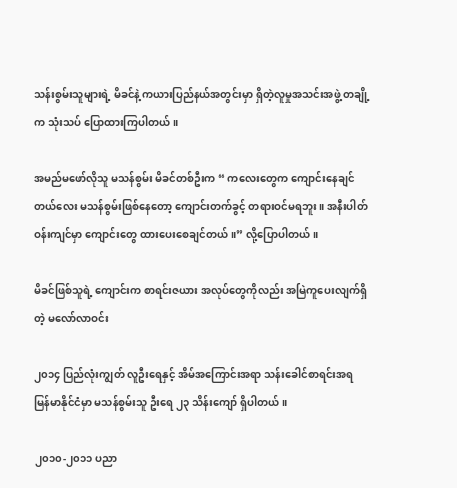သန်းစွမ်းသူများရဲ့ မိခင်နဲ့ ကယားပြည်နယ်အတွင်းမှာ ရှိတဲ့လူမှုအသင်းအဖွဲ့ တချို့က သုံးသပ် ပြောထားကြပါတယ်။

အမည်မဖော်လိုသူ မသန်စွမ်း မိခင်တစ်ဦးက “ ကလေးတွေက ကျောင်းနေချင်တယ်လေး မသန်စွမ်းဖြစ်နေတော့ ကျောင်းတက်ခွင့် တရားဝင်မရဘူး။ အနီးပါတ်ဝန်းကျင်မှာ ကျောင်းတွေ ထားပေးစေချင်တယ်။” လို့ပြောပါတယ်။

မိခင်ဖြစ်သူရဲ့ ကျောင်းက စာရင်းဇယား အလုပ်တွေကိုလည်း အမြဲကူပေးလျက်ရှိတဲ့ မလော်လာဝင်း

၂၀၁၄ ပြည်လုံးကျွတ် လူဦးရေနှင့် အိမ်အကြောင်းအရာ သန်းခေါင်စာရင်းအရ မြန်မာနိုင်ငံမှာ မသန်စွမ်းသူ ဦးရေ ၂၃ သိန်းကျော် ရှိပါတယ်။

၂၀၁၀-၂၀၁၁ ပညာ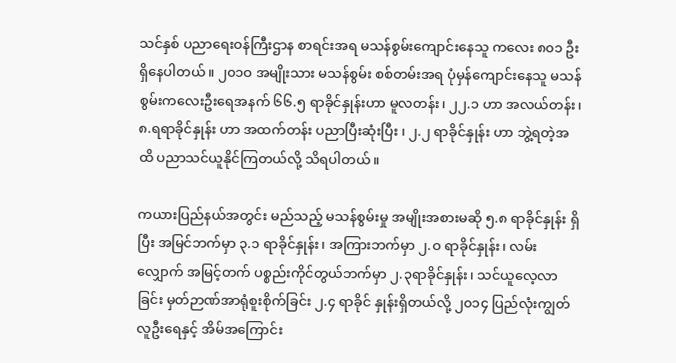သင်နှစ် ပညာရေးဝန်ကြီးဌာန စာရင်းအရ မသန်စွမ်းကျောင်းနေသူ ကလေး ၈၀၁ ဦး ရှိနေပါတယ်။ ၂၀၁ဝ အမျိုးသား မသန်စွမ်း စစ်တမ်းအရ ပုံမှန်ကျောင်းနေသူ မသန်စွမ်းကလေးဦးရေအနက် ၆၆.၅ ရာခိုင်နှုန်းဟာ မူလတန်း၊ ၂၂.၁ ဟာ အလယ်တန်း၊ ၈.ရရာခိုင်နှုန်း ဟာ အထက်တန်း ပညာပြီးဆုံးပြီး ၊ ၂.၂ ရာခိုင်နှုန်း ဟာ ဘွဲ့ရတဲ့အထိ ပညာသင်ယူနိုင်ကြတယ်လို့ သိရပါတယ်။

ကယားပြည်နယ်အတွင်း မည်သည့် မသန်စွမ်းမှု အမျိုးအစားမဆို ၅.၈ ရာခိုင်နှုန်း ရှိပြီး အမြင်ဘက်မှာ ၃.၁ ရာခိုင်နှုန်း၊ အကြားဘက်မှာ ၂.ဝ ရာခိုင်နှုန်း၊ လမ်းလျှောက် အမြင့်တက် ပစ္စည်းကိုင်တွယ်ဘက်မှာ ၂.၃ရာခိုင်နှုန်း၊ သင်ယူလေ့လာခြင်း မှတ်ဉာဏ်အာရုံစူးစိုက်ခြင်း ၂.၄ ရာခိုင် နှုန်းရှိတယ်လို့ ၂၀၁၄ ပြည်လုံးကျွတ် လူဦးရေနှင့် အိမ်အကြောင်း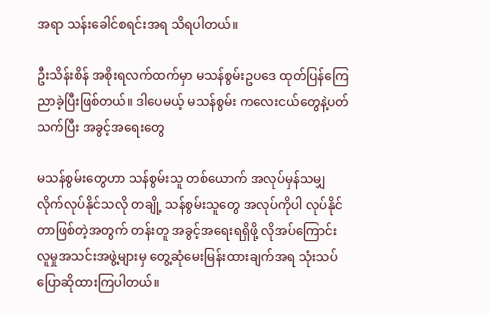အရာ သန်းခေါင်စရင်းအရ သိရပါတယ်။

ဦးသိန်းစိန် အစိုးရလက်ထက်မှာ မသန်စွမ်းဥပဒေ ထုတ်ပြန်ကြေညာခဲ့ပြီးဖြစ်တယ်။ ဒါပေမယ့် မသန်စွမ်း ကလေးငယ်တွေနဲ့ပတ်သက်ပြီး အခွင့်အရေးတွေ

မသန်စွမ်းတွေဟာ သန်စွမ်းသူ တစ်ယောက် အလုပ်မှန်သမျှ လိုက်လုပ်နိုင်သလို တချို့ သန်စွမ်းသူတွေ အလုပ်ကိုပါ လုပ်နိုင်တာဖြစ်တဲ့အတွက် တန်းတူ အခွင့်အရေးရရှိဖို့ လိုအပ်ကြောင်း လူမှုအသင်းအဖွဲ့များမှ တွေ့ဆုံမေးမြန်းထားချက်အရ သုံးသပ်ပြောဆိုထားကြပါတယ်။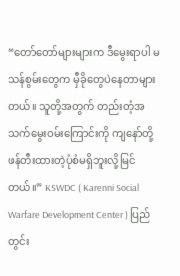“တော်တော်များများက ဒီမွေးရာပါ မသန်စွမ်းတွေက မှီခိုတွေပဲနေတာများတယ်။ သူတို့အတွက် တည်းတံ့အသက်မွေးဝမ်းကြောင်းကို ကျနော်တို့ ဖန်တီးထားတဲ့ပုံစံမရှိဘူးလို့မြင်တယ်။” KSWDC ( Karenni Social Warfare Development Center ) ပြည်တွင်း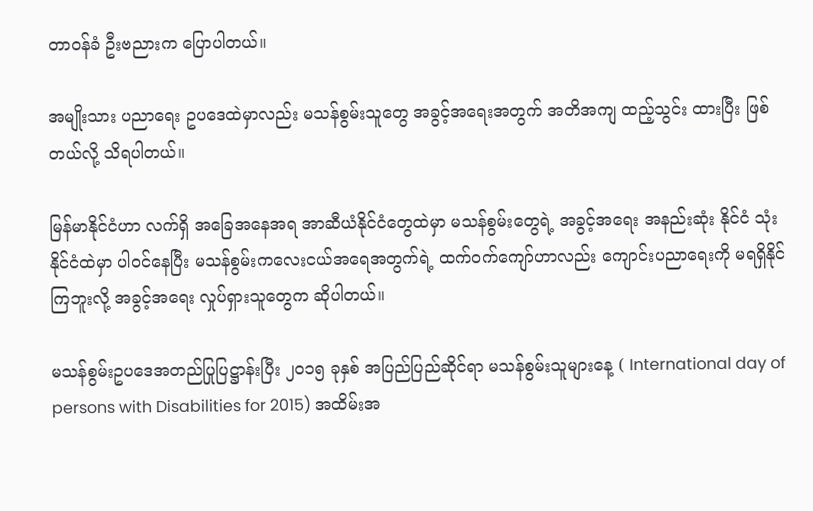တာဝန်ခံ ဦးဗညားက ပြောပါတယ်။

အမျိုးသား ပညာရေး ဥပဒေထဲမှာလည်း မသန်စွမ်းသူတွေ အခွင့်အရေးအတွက် အတိအကျ ထည့်သွင်း ထားပြီး ဖြစ်တယ်လို့ သိရပါတယ်။

မြန်မာနိုင်ငံဟာ လက်ရှိ အခြေအနေအရ အာဆီယံနိုင်ငံတွေထဲမှာ မသန်စွမ်းတွေရဲ့ အခွင့်အရေး အနည်းဆုံး နိုင်ငံ သုံးနိုင်ငံထဲမှာ ပါဝင်နေပြီး မသန်စွမ်းကလေးငယ်အရေအတွက်ရဲ့ ထက်ဝက်ကျော်ဟာလည်း ကျောင်းပညာရေးကို မရရှိနိုင်ကြဘူးလို့ အခွင့်အရေး လှုပ်ရှားသူတွေက ဆိုပါတယ်။

မသန်စွမ်းဥပဒေအတည်ပြုပြဋ္ဌာန်းပြီး ၂၀၁၅ ခုနှစ် အပြည်ပြည်ဆိုင်ရာ မသန်စွမ်းသူများနေ့ ( International day of persons with Disabilities for 2015) အထိမ်းအ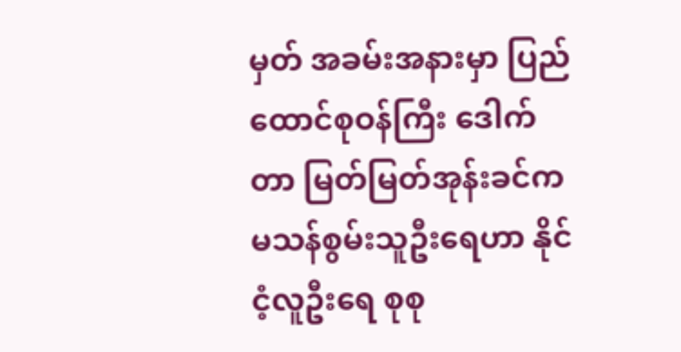မှတ် အခမ်းအနားမှာ ပြည်ထောင်စုဝန်ကြီး ဒေါက်တာ မြတ်မြတ်အုန်းခင်က မသန်စွမ်းသူဦးရေဟာ နိုင်ငံ့လူဦးရေ စုစု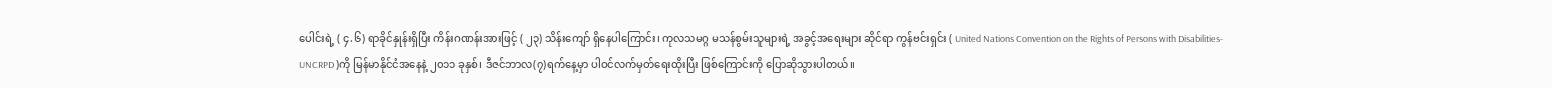ပေါင်းရဲ့ ( ၄.၆) ရာခိုင်နှုန်းရှိပြီး ကိန်းဂဏန်းအားဖြင့် ( ၂၃) သိန်းကျော် ရှိနေပါကြောင်း၊ ကုလသမဂ္ဂ မသန်စွမ်းသူများရဲ့ အခွင့်အရေးများ ဆိုင်ရာ ကွန်ဗင်းရှင်း ( United Nations Convention on the Rights of Persons with Disabilities- UNCRPD )ကို မြန်မာနိုင်ငံအနေနဲ့ ၂၀၁၁ ခုနှစ်၊ ဒီဇင်ဘာလ(၇)ရက်နေ့မှာ ပါဝင်လက်မှတ်ရေးထိုးပြီး ဖြစ်ကြောင်းကို ပြောဆိုသွားပါတယ်။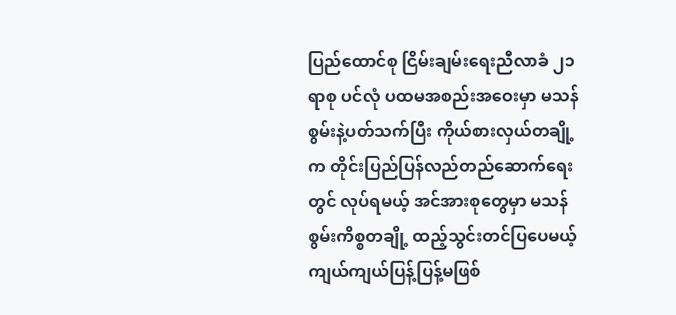ပြည်ထောင်စု ငြိမ်းချမ်းရေးညီလာခံ ၂၁ ရာစု ပင်လုံ ပထမအစည်းအဝေးမှာ မသန်စွမ်းနဲ့ပတ်သက်ပြီး ကိုယ်စားလှယ်တချို့က တိုင်းပြည်ပြန်လည်တည်ဆောက်ရေးတွင် လုပ်ရမယ့် အင်အားစုတွေမှာ မသန်စွမ်းကိစ္စတချို့ ထည့်သွင်းတင်ပြပေမယ့် ကျယ်ကျယ်ပြန့်ပြန့်မဖြစ်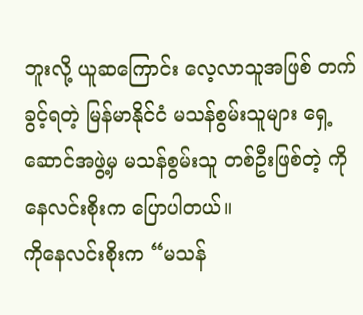ဘူးလို့ ယူဆကြောင်း လေ့လာသူအဖြစ် တက်ခွင့်ရတဲ့ မြန်မာနိုင်ငံ မသန်စွမ်းသူများ ရှေ့ဆောင်အဖွဲ့မှ မသန်စွမ်းသူ တစ်ဦးဖြစ်တဲ့ ကိုနေလင်းစိုးက ပြောပါတယ်။
ကိုနေလင်းစိုးက “မသန်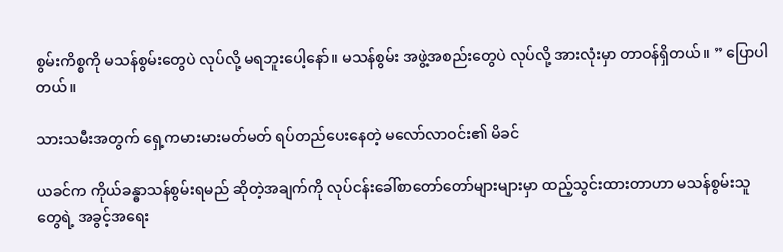စွမ်းကိစ္စကို မသန်စွမ်းတွေပဲ လုပ်လို့ မရဘူးပေါ့နော်။ မသန်စွမ်း အဖွဲ့အစည်းတွေပဲ လုပ်လို့ အားလုံးမှာ တာဝန်ရှိတယ်။ ” ပြောပါတယ်။

သားသမီးအတွက် ရှေ့ကမားမားမတ်မတ် ရပ်တည်ပေးနေတဲ့ မလော်လာဝင်း၏ မိခင်

ယခင်က ကိုယ်ခန္ဓာသန်စွမ်းရမည် ဆိုတဲ့အချက်ကို လုပ်ငန်းခေါ်စာတော်တော်များများမှာ ထည့်သွင်းထားတာဟာ မသန်စွမ်းသူတွေရဲ့ အခွင့်အရေး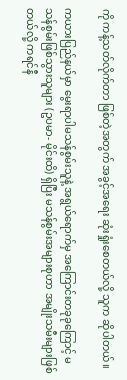ကို ကန့်သတ်လိုက်တာ ဖြစ်တဲ့အတွက် အခွင့်အရေး ဆုံးရှုံးစေတယ်လို့ သူက ဆိုပါတယ်။

ကယားပြည်နယ်မှာ မွေးရာပါမသန်စွမ်းသူနဲ့ အရွယ်ရောက်မှ အကြောင်းတခုခုကြောင့် မသန်စွမ်းဖြစ်သွားသူများ (ဥပမာ- မိုင်းထိ) ရှိပြီး မသန်စွမ်းအများစုဟာ အမျိုးသမီးများဖြစ်တယ်လို့ ကရင်နီ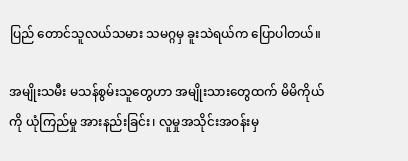ပြည် တောင်သူလယ်သမား သမဂ္ဂမှ ခူးသဲရယ်က ပြောပါတယ်။

အမျိုးသမီး မသန်စွမ်းသူတွေဟာ အမျိုးသားတွေထက် မိမိကိုယ်ကို ယုံကြည်မှု အားနည်းခြင်း၊ လူမှုအသိုင်းအဝန်းမှ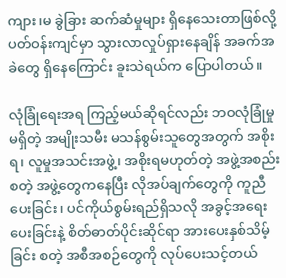ကျား၊မ ခွဲခြား ဆက်ဆံမှုများ ရှိနေသေးတာဖြစ်လို့ ပတ်ဝန်းကျင်မှာ သွားလာလှုပ်ရှားနေချိန် အခက်အခဲတွေ ရှိနေကြောင်း ခူးသဲရယ်က ပြောပါတယ်။

လုံခြုံရေးအရ ကြည့်မယ်ဆိုရင်လည်း ဘဝလုံခြုံမှု မရှိတဲ့ အမျိုးသမီး မသန်စွမ်းသူတွေအတွက် အစိုးရ၊ လူမှုအသင်းအဖွဲ့၊ အစိုးရမဟုတ်တဲ့ အဖွဲ့အစည်း စတဲ့ အဖွဲ့တွေကနေပြီး လိုအပ်ချက်တွေကို ကူညီပေးခြင်း၊ ပင်ကိုယ်စွမ်းရည်ရှိသလို အခွင့်အရေးပေးခြင်းနဲ့ စိတ်ဓာတ်ပိုင်းဆိုင်ရာ အားပေးနှစ်သိမ့်ခြင်း စတဲ့ အစီအစဉ်တွေကို လုပ်ပေးသင့်တယ်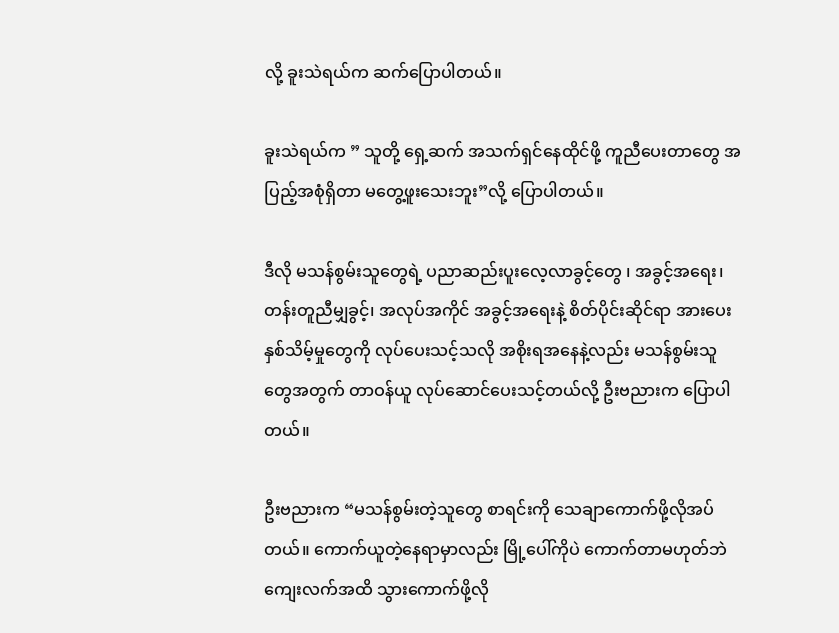လို့ ခူးသဲရယ်က ဆက်ပြောပါတယ်။

ခူးသဲရယ်က ” သူတို့ ရှေ့ဆက် အသက်ရှင်နေထိုင်ဖို့ ကူညီပေးတာတွေ အပြည့်အစုံရှိတာ မတွေ့ဖူးသေးဘူး”လို့ ပြောပါတယ်။

ဒီလို မသန်စွမ်းသူတွေရဲ့ ပညာဆည်းပူးလေ့လာခွင့်တွေ ၊ အခွင့်အရေး၊ တန်းတူညီမျှခွင့်၊ အလုပ်အကိုင် အခွင့်အရေးနဲ့ စိတ်ပိုင်းဆိုင်ရာ အားပေးနှစ်သိမ့်မှုတွေကို လုပ်ပေးသင့်သလို အစိုးရအနေနဲ့လည်း မသန်စွမ်းသူတွေအတွက် တာဝန်ယူ လုပ်ဆောင်ပေးသင့်တယ်လို့ ဦးဗညားက ပြောပါတယ်။

ဦးဗညားက “မသန်စွမ်းတဲ့သူတွေ စာရင်းကို သေချာကောက်ဖို့လိုအပ်တယ်။ ကောက်ယူတဲ့နေရာမှာလည်း မြို့ပေါ်ကိုပဲ ကောက်တာမဟုတ်ဘဲ ကျေးလက်အထိ သွားကောက်ဖို့လို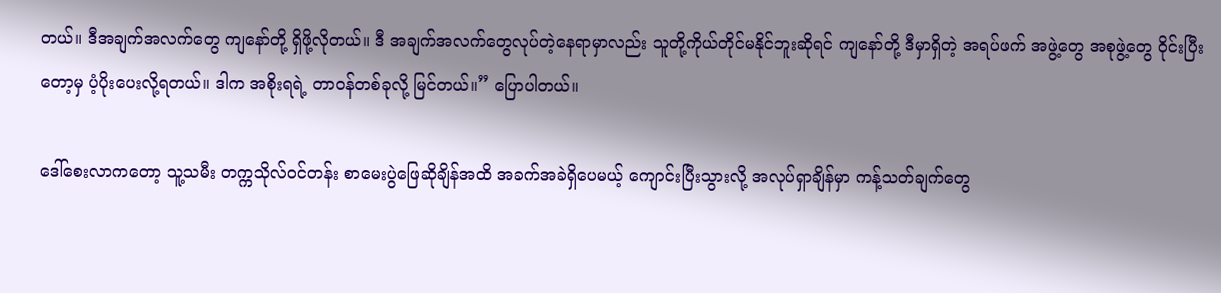တယ်။ ဒီအချက်အလက်တွေ ကျနော်တို့ ရှိဖို့လိုတယ်။ ဒီ အချက်အလက်တွေလုပ်တဲ့နေရာမှာလည်း သူတို့ကိုယ်တိုင်မနိုင်ဘူးဆိုရင် ကျနော်တို့ ဒီမှာရှိတဲ့ အရပ်ဖက် အဖွဲ့တွေ အစုဖွဲ့တွေ ဝိုင်းပြီးတော့မှ ပံ့ပိုးပေးလို့ရတယ်။ ဒါက အစိုးရရဲ့ တာဝန်တစ်ခုလို့ မြင်တယ်။” ပြောပါတယ်။

ဒေါ်စေးလာကတော့ သူ့သမီး တက္ကသိုလ်ဝင်တန်း စာမေးပွဲဖြေဆိုချိန်အထိ အခက်အခဲရှိပေမယ့် ကျောင်းပြီးသွားလို့ အလုပ်ရှာချိန်မှာ ကန့်သတ်ချက်တွေ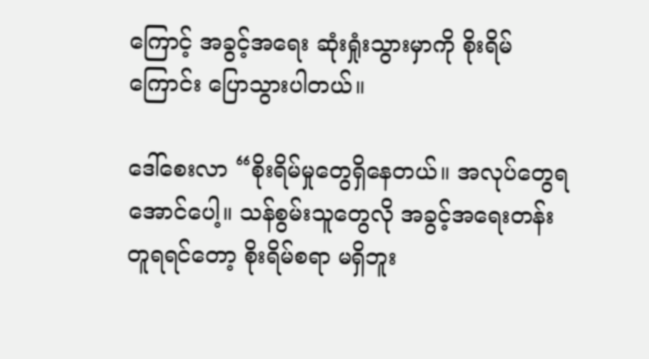ကြောင့် အခွင့်အရေး ဆုံးရှုံးသွားမှာကို စိုးရိမ်ကြောင်း ပြောသွားပါတယ်။

ဒေါ်စေးလာ “စိုးရိမ်မှုတွေရှိနေတယ်။ အလုပ်တွေရအောင်ပေါ့။ သန်စွမ်းသူတွေလို အခွင့်အရေးတန်းတူရရင်တော့ စိုးရိမ်စရာ မရှိဘူး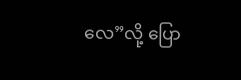လေ”လို့ ပြော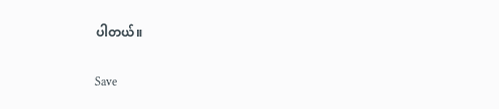ပါတယ်။

Save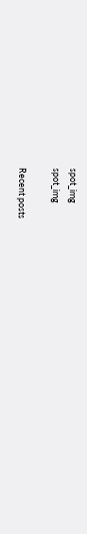spot_img
spot_img

Recent posts